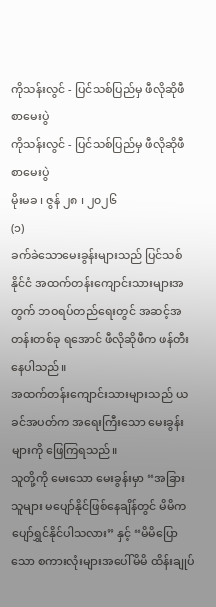ကိုသန်းလွင် - ပြင်သစ်ပြည်မှ ဖီလိုဆိုဖီ စာမေးပွဲ
ကိုသန်းလွင် - ပြင်သစ်ပြည်မှ ဖီလိုဆိုဖီ စာမေးပွဲ
မိုးမခ ၊ ဇွန် ၂၈ ၊ ၂၀၂၆
(၁)
ခက်ခဲသောမေးခွန်းများသည် ပြင်သစ်နိုင်ငံ အထက်တန်းကျောင်းသားများအတွက် ဘဝရပ်တည်ရေးတွင် အဆင့်အတန်းတစ်ခု ရအောင် ဖီလိုဆိုဖီက ဖန်တီးနေပါသည်။
အထက်တန်းကျောင်းသားများသည် ယခင်အပတ်က အရေးကြီးသော မေးခွန်းများကို ဖြေကြရသည်။
သူတို့ကို မေးသော မေးခွန်းမှာ “အခြားသူများ မပျော်နိုင်ဖြစ်နေချိန်တွင် မိမိက ပျော်ရွှင်နိုင်ပါသလား” နှင့် “မိမိပြောသော စကားလုံးများအပေါ်မိမိ ထိန်းချုပ်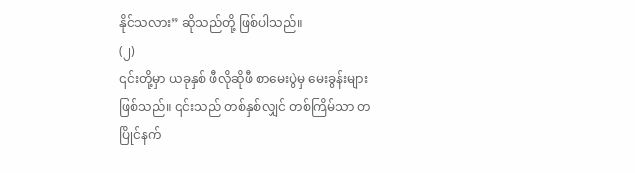နိုင်သလား” ဆိုသည်တို့ ဖြစ်ပါသည်။
(၂)
၎င်းတို့မှာ ယခုနှစ် ဖီလိုဆိုဖီ စာမေးပွဲမှ မေးခွန်းများ ဖြစ်သည်။ ၎င်းသည် တစ်နှစ်လျှင် တစ်ကြိမ်သာ တပြိုင်နက်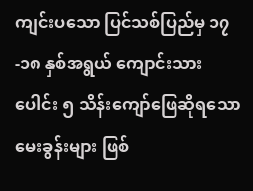ကျင်းပသော ပြင်သစ်ပြည်မှ ၁၇-၁၈ နှစ်အရွယ် ကျောင်းသားပေါင်း ၅ သိန်းကျော်ဖြေဆိုရသော မေးခွန်းများ ဖြစ်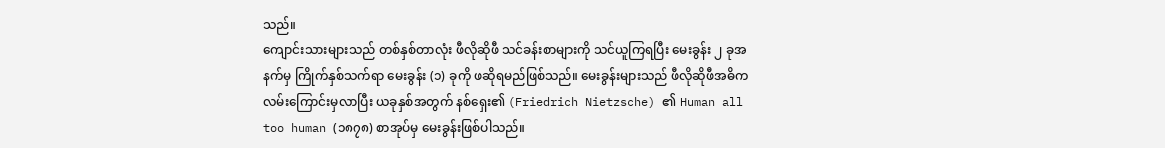သည်။
ကျောင်းသားများသည် တစ်နှစ်တာလုံး ဖီလိုဆိုဖီ သင်ခန်းစာများကို သင်ယူကြရပြီး မေးခွန်း ၂ ခုအနက်မှ ကြိုက်နှစ်သက်ရာ မေးခွန်း (၁) ခုကို ဖဆိုရမည်ဖြစ်သည်။ မေးခွန်းများသည် ဖီလိုဆိုဖီအဓိကလမ်းကြောင်းမှလာပြီး ယခုနှစ်အတွက် နစ်ရှေး၏ (Friedrich Nietzsche) ၏ Human all too human (၁၈၇၈) စာအုပ်မှ မေးခွန်းဖြစ်ပါသည်။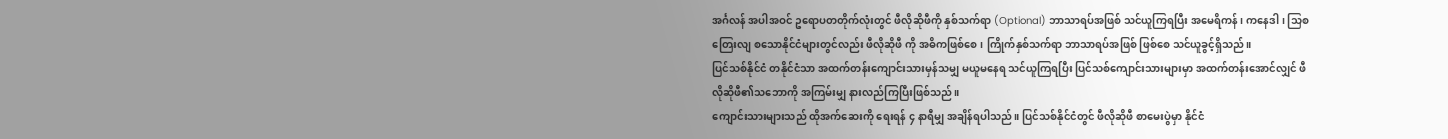အင်္ဂလန် အပါအဝင် ဥရောပတတိုက်လုံးတွင် ဖီလိုဆိုဖီကို နှစ်သက်ရာ (Optional) ဘာသာရပ်အဖြစ် သင်ယူကြရပြီး အမေရိကန်၊ ကနေဒါ၊ သြစတြေးလျ စသောနိုင်ငံများတွင်လည်း ဖီလိုဆိုဖီ ကို အဓိကဖြစ်စေ၊ ကြိုက်နှစ်သက်ရာ ဘာသာရပ်အဖြစ် ဖြစ်စေ သင်ယူခွင့်ရှိသည်။
ပြင်သစ်နိုင်ငံ တနိုင်ငံသာ အထက်တန်းကျောင်းသားမှန်သမျှ မယူမနေရ သင်ယူကြရပြီး ပြင်သစ်ကျောင်းသားများမှာ အထက်တန်းအောင်လျှင် ဖီလိုဆိုဖီ၏သဘောကို အကြမ်းမျှ နားလည်ကြပြီးဖြစ်သည်။
ကျောင်းသားများသည် ထိုအက်ဆေးကို ရေးရန် ၄ နာရီမျှ အချိန်ရပါသည်။ ပြင်သစ်နိုင်ငံတွင် ဖီလိုဆိုဖီ စာမေးပွဲမှာ နိုင်ငံ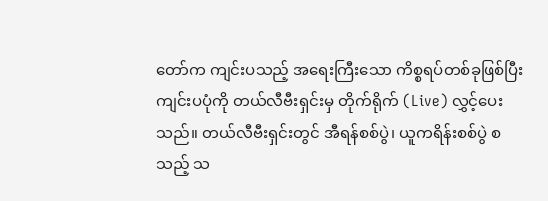တော်က ကျင်းပသည့် အရေးကြီးသော ကိစ္စရပ်တစ်ခုဖြစ်ပြီး ကျင်းပပုံကို တယ်လီဗီးရှင်းမှ တိုက်ရိုက် (Live) လွှင့်ပေးသည်။ တယ်လီဗီးရှင်းတွင် အီရန်စစ်ပွဲ၊ ယူကရိန်းစစ်ပွဲ စသည့် သ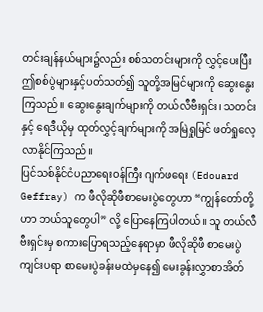တင်းချန်နယ်များ၌လည်း စစ်သတင်းများကို လွှင့်ပေးပြီး ဤစစ်ပွဲများနှင့်ပတ်သတ်၍ သူတို့အမြင်များကို ဆွေးနွေးကြသည်။ ဆွေးနွေးချက်များကို တယ်လီဗီးရှင်း၊ သတင်းနှင့် ရေဒီယိုမှ ထုတ်လွှင့်ချက်များကို အမြဲရှုမြင် ဖတ်ရှုလေ့လာနိုင်ကြသည်။
ပြင်သစ်နိုင်ငံပညာရေးဝန်ကြီး ဂျက်ဖရေး (Edouard Geffray) က ဖီလိုဆိုဖီစာမေးပွဲတွေဟာ “ကျွန်တော်တို့ဟာ ဘယ်သူတွေပါ” လို့ ပြောနေကြပါတယ်။ သူ တယ်လီဗီးရှင်းမှ စကားပြောရသည့်နေရာမှာ ဖီလိုဆိုဖီ စာမေးပွဲ ကျင်းပရာ စာမေးပွဲခန်းမထဲမှနေ၍ မေးခွန်းလွှာစာအိတ်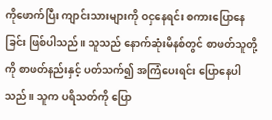ကိုဖောက်ပြီး ကျာင်းသားများကို ဝငှနေရင်း စကားပြောနေခြင်း ဖြစ်ပါသည်။ သူသည် နောက်ဆုံးမိနစ်တွင် စာဖတ်သူတို့ကို စာဖတ်နည်းနှင့် ပတ်သက်၍ အကြံပေးရင်း ပြောနေပါသည်။ သူက ပရိသတ်ကို ပြော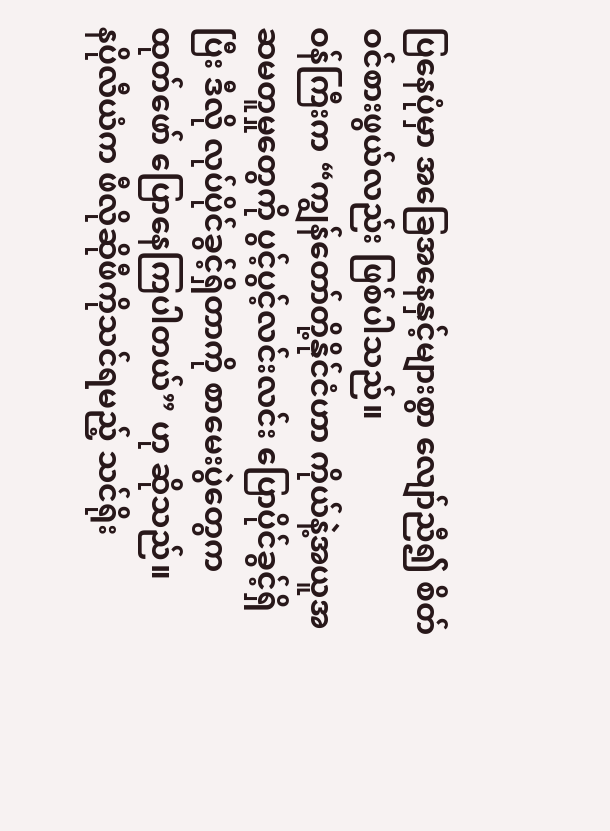ပြနေပုံမှာ အခြေအနေနှင့်များစွာ လျော်ညီ၍ စိတ်ဝင်စားဖွယ်လည်း ဖြစ်ပါသည်။
ဝန်ကြီးက “ကျွန်တော်တို့နိုင်ငံဟာ ကိုယ်နဲ့အယူအဆမတူမှုတွေကို ပွင့်ပွင့်လင်းလင်း ပြောပိုင်ခွင့်ရှိပြီး ဒီလို လုပ်ပိုင်ခွင့်ရှိတာကို စာမေးပွဲတွေက ထုတ်ဖော် ပြောနေကြပါတယ်” ဟု ဆိုသည်။
နပိုလီယံက ဖီလိုဆိုဖီကိုသင်ရမည့် သင်ရိုး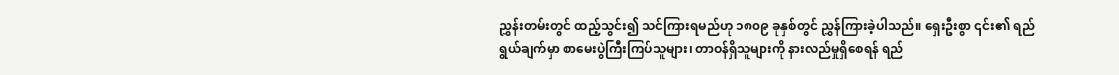ညွှန်းတမ်းတွင် ထည့်သွင်း၍ သင်ကြားရမည်ဟု ၁၈၀၉ ခုနှစ်တွင် ညွှန်ကြားခဲ့ပါသည်။ ရှေးဦးစွာ ၎င်း၏ ရည်ရွယ်ချက်မှာ စာမေးပွဲကြီးကြပ်သူများ၊ တာဝန်ရှိသူများကို နားလည်မှုရှိစေရန် ရည်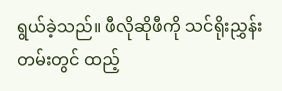ရွယ်ခဲ့သည်။ ဖီလိုဆိုဖီကို သင်ရိုးညွှန်းတမ်းတွင် ထည့်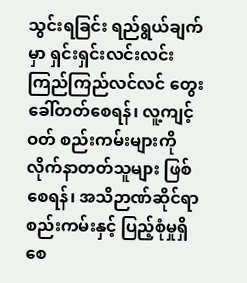သွင်းရခြင်း ရည်ရွယ်ချက်မှာ ရှင်းရှင်းလင်းလင်း ကြည်ကြည်လင်လင် တွေးခေါ်တတ်စေရန်၊ လူ့ကျင့်ဝတ် စည်းကမ်းများကို လိုက်နာတတ်သူများ ဖြစ်စေရန်၊ အသိဉာဏ်ဆိုင်ရာ စည်းကမ်းနှင့် ပြည့်စုံမှုရှိစေ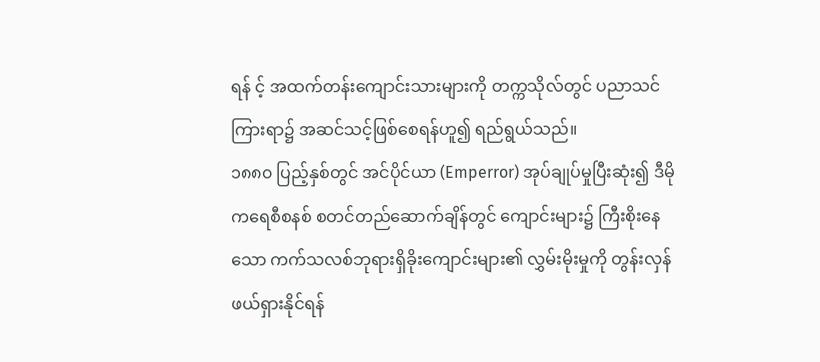ရန် င့် အထက်တန်းကျောင်းသားများကို တက္ကသိုလ်တွင် ပညာသင်ကြားရာ၌ အဆင်သင့်ဖြစ်စေရန်ဟူ၍ ရည်ရွယ်သည်။
၁၈၈၀ ပြည့်နှစ်တွင် အင်ပိုင်ယာ (Emperror) အုပ်ချုပ်မှုပြီးဆုံး၍ ဒီမိုကရေစီစနစ် စတင်တည်ဆောက်ချိန်တွင် ကျောင်းများ၌ ကြီးစိုးနေသော ကက်သလစ်ဘုရားရှိခိုးကျောင်းများ၏ လွှမ်းမိုးမှုကို တွန်းလှန်ဖယ်ရှားနိုင်ရန်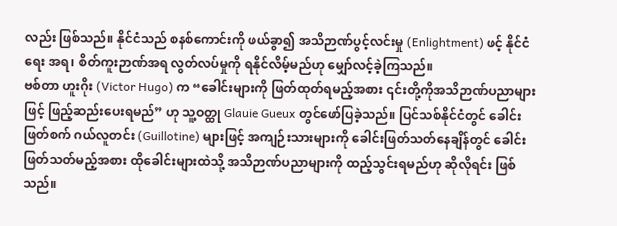လည်း ဖြစ်သည်။ နိုင်ငံသည် စနစ်ကောင်းကို ဖယ်ခွာ၍ အသိဉာဏ်ပွင့်လင်းမှု (Enlightment) ဖင့် နိုင်ငံရေး အရ၊ စိတ်ကူးဉာဏ်အရ လွတ်လပ်မှုကို ရနိုင်လိမ့်မည်ဟု မျှော်လင့်ခဲ့ကြသည်။
ဗစ်တာ ဟူးဂိုး (Victor Hugo) က “ခေါင်းများကို ဖြတ်ထုတ်ရမည့်အစား ၎င်းတို့ကိုအသိဉာဏ်ပညာများဖြင့် ဖြည့်ဆည်းပေးရမည်” ဟု သူ့ဝတ္ထု Glauie Gueux တွင်ဖော်ပြခဲ့သည်။ ပြင်သစ်နိုင်ငံတွင် ခေါင်းဖြတ်စက် ဂယ်လူတင်း (Guillotine) များဖြင့် အကျဉ်းသားများကို ခေါင်းဖြတ်သတ်နေချိန်တွင် ခေါင်းဖြတ်သတ်မည့်အစား ထိုခေါင်းများထဲသို့ အသိဉာဏ်ပညာများကို ထည့်သွင်းရမည်ဟု ဆိုလိုရင်း ဖြစ်သည်။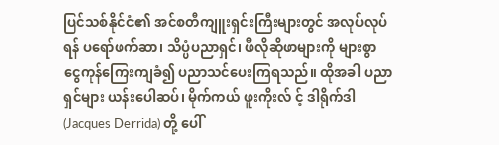ပြင်သစ်နိုင်ငံ၏ အင်စတီကျူးရှင်းကြီးများတွင် အလုပ်လုပ်ရန် ပရော်ဖက်ဆာ၊ သိပ္ပံပညာရှင်၊ ဖီလိုဆိုဖာများကို များစွာ ငွေကုန်ကြေးကျခံ၍ ပညာသင်ပေးကြရသည်။ ထိုအခါ ပညာရှင်များ ယန်းပေါဆပ်၊ မိုက်ကယ် ဖူးကိုးလ် င့် ဒါရိုက်ဒါ (Jacques Derrida) တို့ ပေါ်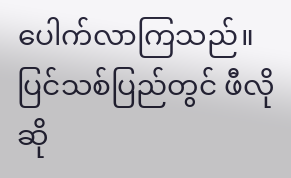ပေါက်လာကြသည်။
ပြင်သစ်ပြည်တွင် ဖီလိုဆို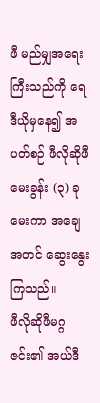ဖီ မည်မျှအရေးကြီးသည်ကို ရေဒီယိုမှနေ၍ အပတ်စဉ် ဖီလိုဆိုဖီမေးခွန်း (၃) ခု မေးကာ အချေအတင် ဆွေးနွေးကြသည်။
ဖီလိုဆိုဖီမဂ္ဂဇင်း၏ အယ်ဒီ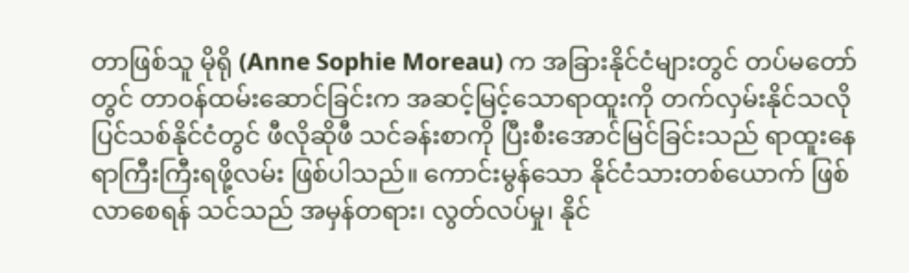တာဖြစ်သူ မိုရို (Anne Sophie Moreau) က အခြားနိုင်ငံများတွင် တပ်မတော်တွင် တာဝန်ထမ်းဆောင်ခြင်းက အဆင့်မြင့်သောရာထူးကို တက်လှမ်းနိုင်သလို ပြင်သစ်နိုင်ငံတွင် ဖီလိုဆိုဖီ သင်ခန်းစာကို ပြီးစီးအောင်မြင်ခြင်းသည် ရာထူးနေရာကြီးကြီးရဖို့လမ်း ဖြစ်ပါသည်။ ကောင်းမွန်သော နိုင်ငံသားတစ်ယောက် ဖြစ်လာစေရန် သင်သည် အမှန်တရား၊ လွတ်လပ်မှု၊ နိုင်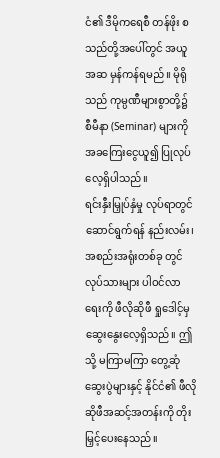ငံ၏ ဒီမိုကရေစီ တန်ဖိုး စသည်တို့အပေါ်တွင် အယူအဆ မှန်ကန်ရမည်။ မိုရိုသည် ကုမ္ပဏီများစွာတို့၌ စီမီနာ (Seminar) များကို အခကြေးငွေယူ၍ ပြုလုပ်လေ့ရှိပါသည်။
ရင်းနှီးမြှုပ်နှံမှု လုပ်ရာတွင် ဆောင်ရွက်ရန် နည်းလမ်း၊ အစည်းအရုံးတစ်ခု တွင် လုပ်သားများ ပါဝင်လာရေးကို ဖီလိုဆိုဖီ ရှုဒေါင့်မှ ဆွေးနွေးလေ့ရှိသည်။ ဤသို့ မကြာမကြာ တွေ့ဆုံဆွေးပွဲများနှင့် နိုင်ငံ၏ ဖီလိုဆိုဖီအဆင့်အတန်းကို တိုးမြှင့်ပေးနေသည်။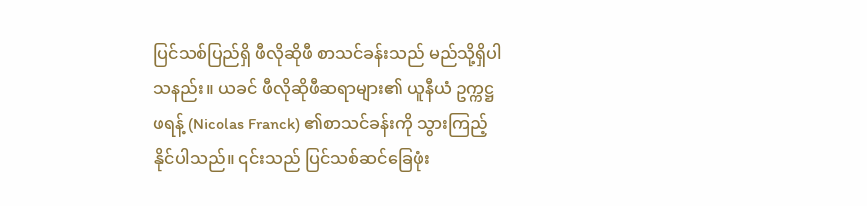ပြင်သစ်ပြည်ရှိ ဖီလိုဆိုဖီ စာသင်ခန်းသည် မည်သို့ရှိပါသနည်း။ ယခင် ဖီလိုဆိုဖီဆရာများ၏ ယူနီယံ ဥက္ကဋ္ဌ ဖရန့် (Nicolas Franck) ၏စာသင်ခန်းကို သွားကြည့်နိုင်ပါသည်။ ၎င်းသည် ပြင်သစ်ဆင်ခြေဖုံး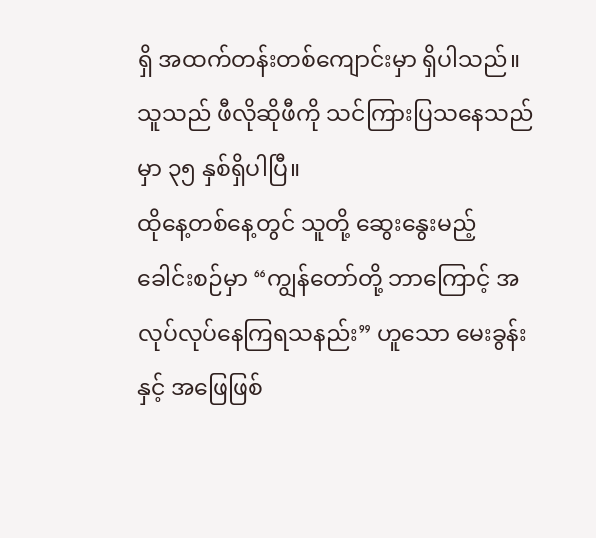ရှိ အထက်တန်းတစ်ကျောင်းမှာ ရှိပါသည်။ သူသည် ဖီလိုဆိုဖီကို သင်ကြားပြသနေသည်မှာ ၃၅ နှစ်ရှိပါပြီ။
ထိုနေ့တစ်နေ့တွင် သူတို့ ဆွေးနွေးမည့် ခေါင်းစဉ်မှာ “ကျွန်တော်တို့ ဘာကြောင့် အလုပ်လုပ်နေကြရသနည်း” ဟူသော မေးခွန်းနှင့် အဖြေဖြစ်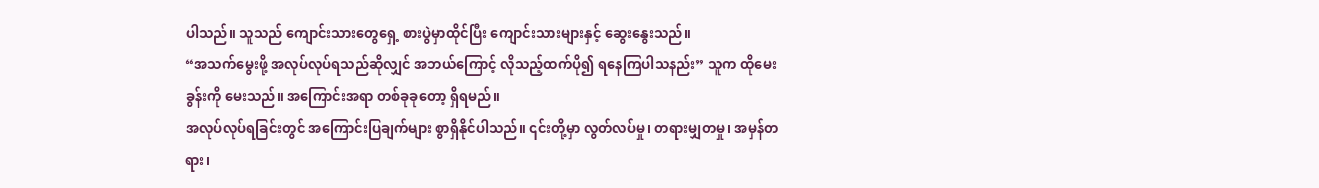ပါသည်။ သူသည် ကျောင်းသားတွေရှေ့ စားပွဲမှာထိုင်ပြီး ကျောင်းသားများနှင့် ဆွေးနွေးသည်။
“အသက်မွေးဖို့ အလုပ်လုပ်ရသည်ဆိုလျှင် အဘယ်ကြောင့် လိုသည့်ထက်ပို၍ ရနေကြပါသနည်း” သူက ထိုမေးခွန်းကို မေးသည်။ အကြောင်းအရာ တစ်ခုခုတော့ ရှိရမည်။
အလုပ်လုပ်ရခြင်းတွင် အကြောင်းပြချက်များ စွာရှိနိုင်ပါသည်။ ၎င်းတို့မှာ လွတ်လပ်မှု၊ တရားမျှတမှု၊ အမှန်တရား၊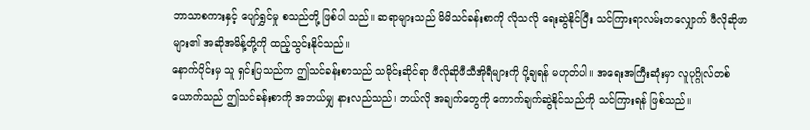ဘာသာစကားနှင့် ပျော်ရွှင်မှု စသည်တို့ ဖြစ်ပါ သည်။ ဆရာများသည် မိမိသင်ခန်းစာကို လိုသလို ရေးဆွဲနိုင်ပြီး သင်ကြားရာလမ်းတလျှောက် ဖီလိုဆိုဖာများ၏ အဆိုအမိန့်တို့ကို ထည့်သွင်းနိုင်သည်။
နောက်ပိုင်းမှ သူ ရှင်းပြသည်က ဤသင်ခန်းစာသည် သမိုင်းဆိုင်ရာ ဖီလိုဆိုဖီသီအိုရီများကို ပို့ချရန် မဟုတ်ပါ။ အရေးအကြီးဆုံးမှာ လူပုဂ္ဂိုလ်တစ်ယောက်သည် ဤသင်ခန်းစာကို အဘယ်မျှ နားလည်သည်၊ ဘယ်လို အချက်တွေကို ကောက်ချက်ဆွဲနိုင်သည်ကို သင်ကြားရန် ဖြစ်သည်။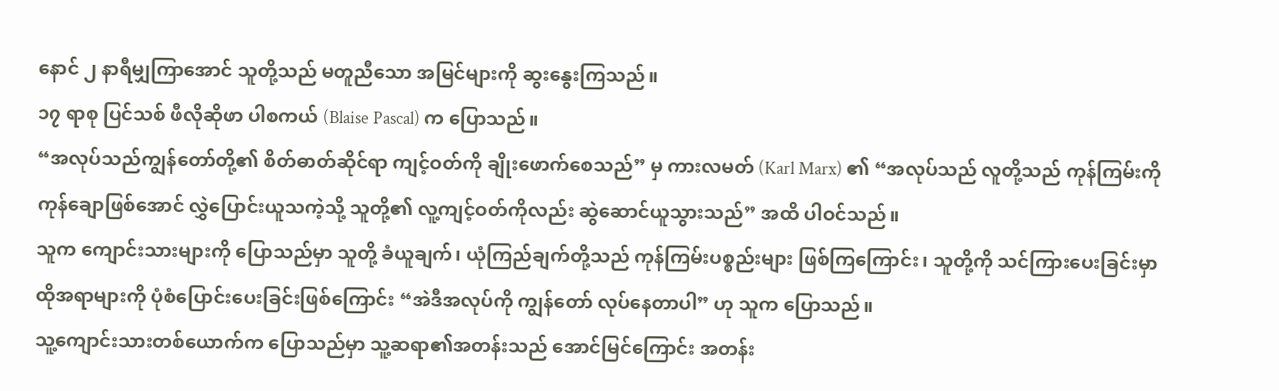နောင် ၂ နာရီမျှကြာအောင် သူတို့သည် မတူညီသော အမြင်များကို ဆွးနွေးကြသည်။
၁၇ ရာစု ပြင်သစ် ဖီလိုဆိုဖာ ပါစကယ် (Blaise Pascal) က ပြောသည်။
“အလုပ်သည်ကျွန်တော်တို့၏ စိတ်ဓာတ်ဆိုင်ရာ ကျင့်ဝတ်ကို ချိုးဖောက်စေသည်” မှ ကားလမတ် (Karl Marx) ၏ “အလုပ်သည် လူတို့သည် ကုန်ကြမ်းကို ကုန်ချောဖြစ်အောင် လွှဲပြောင်းယူသကဲ့သို့ သူတို့၏ လူ့ကျင့်ဝတ်ကိုလည်း ဆွဲဆောင်ယူသွားသည်” အထိ ပါဝင်သည်။
သူက ကျောင်းသားများကို ပြောသည်မှာ သူတို့ ခံယူချက်၊ ယုံကြည်ချက်တို့သည် ကုန်ကြမ်းပစ္စည်းများ ဖြစ်ကြကြောင်း၊ သူတို့ကို သင်ကြားပေးခြင်းမှာ ထိုအရာများကို ပုံစံပြောင်းပေးခြင်းဖြစ်ကြောင်း “အဲဒီအလုပ်ကို ကျွန်တော် လုပ်နေတာပါ” ဟု သူက ပြောသည်။
သူ့ကျောင်းသားတစ်ယောက်က ပြောသည်မှာ သူ့ဆရာ၏အတန်းသည် အောင်မြင်ကြောင်း အတန်း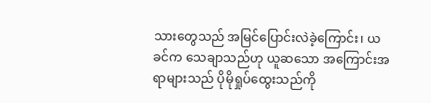သားတွေသည် အမြင်ပြောင်းလဲခဲ့ကြောင်း၊ ယခင်က သေချာသည်ဟု ယူဆသော အကြောင်းအရာများသည် ပိုမိုရှုပ်ထွေးသည်ကို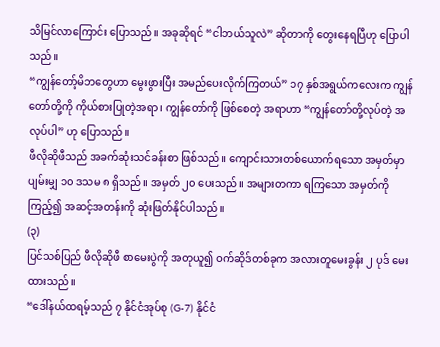သိမြင်လာကြောင်း ပြောသည်။ အခုဆိုရင် “ငါဘယ်သူလဲ” ဆိုတာကို တွေးနေရပြီဟု ပြောပါသည်။
“ကျွန်တော့်မိဘတွေဟာ မွေးဖွားပြီး အမည်ပေးလိုက်ကြတယ်” ၁၇ နှစ်အရွယ်ကလေးက ကျွန်တော်တို့ကို ကိုယ်စားပြုတဲ့အရာ၊ ကျွန်တော်ကို ဖြစ်စေတဲ့ အရာဟာ “ကျွန်တော်တို့လုပ်တဲ့ အလုပ်ပါ” ဟု ပြောသည်။
ဖီလိုဆိုဖီသည် အခက်ဆုံးသင်ခန်းစာ ဖြစ်သည်။ ကျောင်းသားတစ်ယောက်ရသော အမှတ်မှာ ပျမ်းမျှ ၁၀ ဒသမ ၈ ရှိသည်။ အမှတ် ၂၀ ပေးသည်။ အများတကာ ရကြသော အမှတ်ကိုကြည့်၍ အဆင့်အတန်းကို ဆုံးဖြတ်နိုင်ပါသည်။
(၃)
ပြင်သစ်ပြည် ဖီလိုဆိုဖီ စာမေးပွဲကို အတုယူ၍ ဝက်ဆိုဒ်တစ်ခုက အလားတူမေးခွန်း ၂ ပုဒ် မေးထားသည်။
“ဒေါ်နယ်ထရမ့်သည် ၇ နိုင်ငံအုပ်စု (G-7) နိုင်ငံ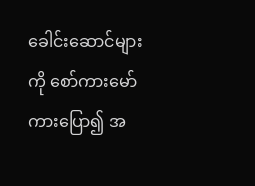ခေါင်းဆောင်များကို စော်ကားမော်ကားပြော၍ အ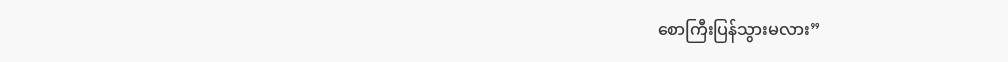စောကြီးပြန်သွားမလား”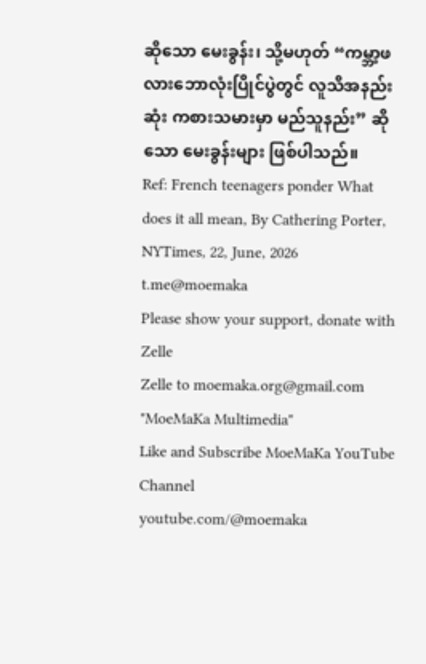ဆိုသော မေးခွန်း၊ သို့မဟုတ် “ကမ္ဘာ့ဖလားဘောလုံးပြိုင်ပွဲတွင် လူသိအနည်းဆုံး ကစားသမားမှာ မည်သူနည်း” ဆိုသော မေးခွန်းများ ဖြစ်ပါသည်။
Ref: French teenagers ponder What does it all mean, By Cathering Porter, NYTimes, 22, June, 2026
t.me@moemaka
Please show your support, donate with Zelle
Zelle to moemaka.org@gmail.com "MoeMaKa Multimedia"
Like and Subscribe MoeMaKa YouTube Channel
youtube.com/@moemaka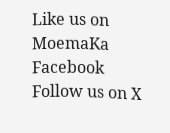Like us on MoemaKa Facebook
Follow us on X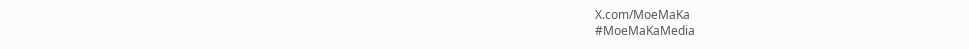X.com/MoeMaKa
#MoeMaKaMedia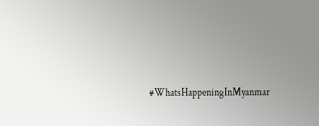#WhatsHappeningInMyanmar